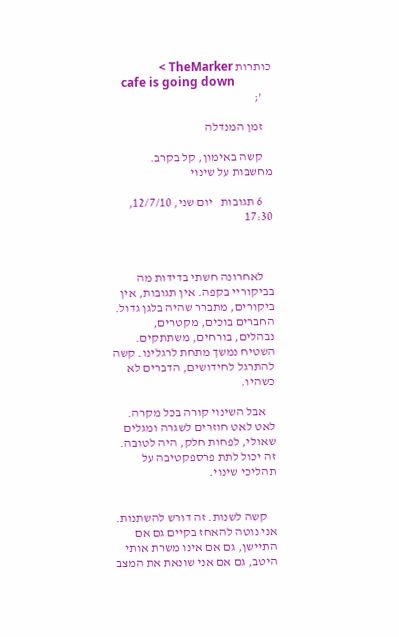כותרות TheMarker >
    cafe is going down
    ';

    זמן המנדלה

    קשה באימון, קל בקרב. מחשבות על שינוי

    6 תגובות   יום שני, 12/7/10, 17:30



    לאחרונה חשתי בדידות מה בביקוריי בקפה. אין תגובות, אין ביקורים, מתברר שהיה בלגן גדול. החברים בוכים, מקטרים, נבהלים, בורחים, משתתקים. השטיח נמשך מתחת לרגלינו. קשה להתרגל לחידושים, הדברים לא כשהיו.

    אבל השינוי קורה בכל מקרה. לאט לאט חוזרים לשגרה ומגלים שאולי, לפחות חלק, היה לטובה. זה יכול לתת פרספקטיבה על תהליכי שינוי.


    קשה לשנות. זה דורש להשתנות. אני נוטה להאחז בקיים גם אם התיישן, גם אם אינו משרת אותי היטב, גם אם אני שונאת את המצב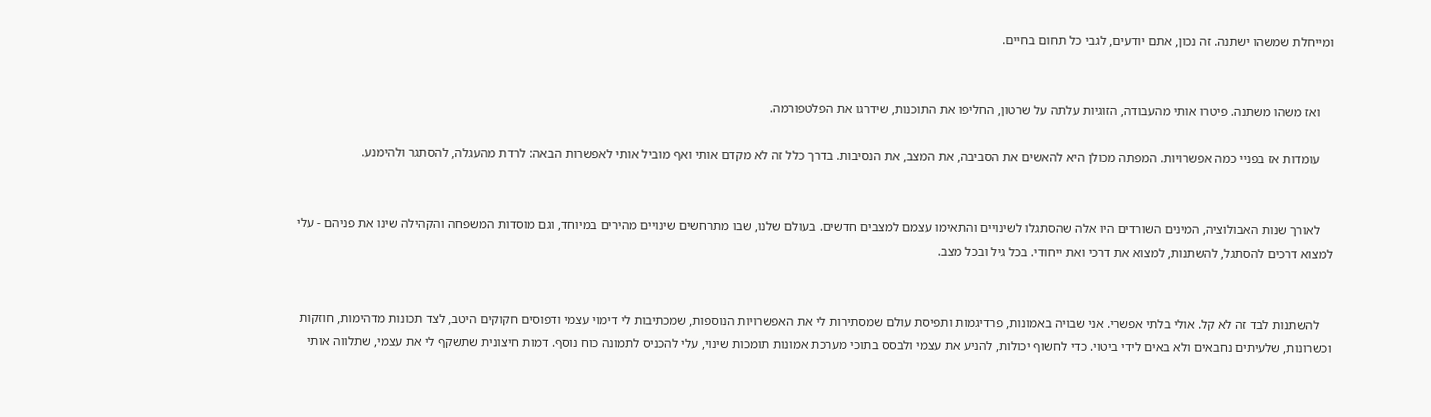ומייחלת שמשהו ישתנה. זה נכון, אתם יודעים, לגבי כל תחום בחיים.


    ואז משהו משתנה. פיטרו אותי מהעבודה, הזוגיות עלתה על שרטון, החליפו את התוכנות, שידרגו את הפלטפורמה.

    עומדות אז בפניי כמה אפשרויות. המפתה מכולן היא להאשים את הסביבה, את המצב, את הנסיבות. בדרך כלל זה לא מקדם אותי ואף מוביל אותי לאפשרות הבאה: לרדת מהעגלה, להסתגר ולהימנע.


    לאורך שנות האבולוציה, המינים השורדים היו אלה שהסתגלו לשינויים והתאימו עצמם למצבים חדשים. בעולם שלנו, שבו מתרחשים שינויים מהירים במיוחד, וגם מוסדות המשפחה והקהילה שינו את פניהם - עלי למצוא דרכים להסתגל, להשתנות, למצוא את דרכי ואת ייחודי. בכל גיל ובכל מצב.


    להשתנות לבד זה לא קל. אולי בלתי אפשרי. אני שבויה באמונות, פרדיגמות ותפיסת עולם שמסתירות לי את האפשרויות הנוספות, שמכתיבות לי דימוי עצמי ודפוסים חקוקים היטב, לצד תכונות מדהימות, חוזקות וכשרונות, שלעיתים נחבאים ולא באים לידי ביטוי. כדי לחשוף יכולות, להניע את עצמי ולבסס בתוכי מערכת אמונות תומכות שינוי, עלי להכניס לתמונה כוח נוסף. דמות חיצונית שתשקף לי את עצמי, שתלווה אותי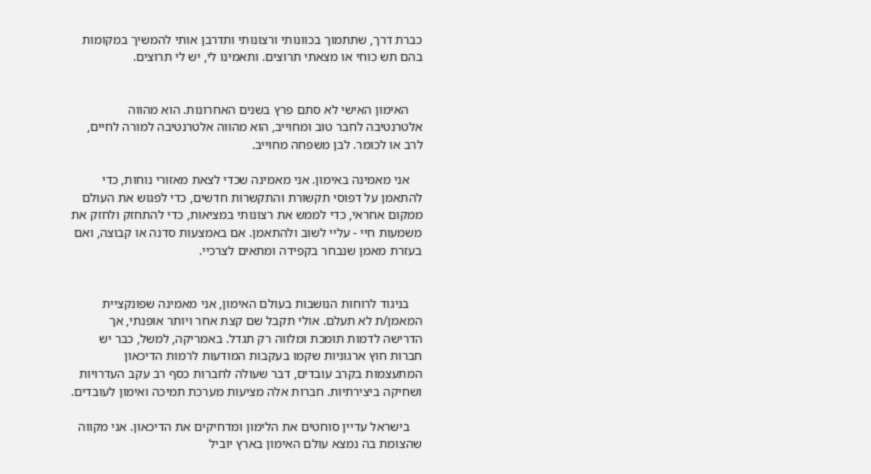כברת דרך, שתתמוך בכוונותי ורצונותי ותדרבן אותי להמשיך במקומות בהם תש כוחי או מצאתי תרוצים. ותאמינו לי, יש לי תרוצים.


    האימון האישי לא סתם פרץ בשנים האחרונות. הוא מהווה אלטרנטיבה לחבר טוב ומחוייב, הוא מהווה אלטרנטיבה למורה לחיים, לרב או לכומר. לבן משפחה מחוייב.

    אני מאמינה באימון. אני מאמינה שכדי לצאת מאזורי נוחות, כדי להתאמן על דפוסי תקשורת והתקשרות חדשים, כדי לפגוש את העולם ממקום אחראי, כדי לממש את רצונותי במציאות, כדי להתחזק ולחזק את משמעות חיי - עליי לשוב ולהתאמן. אם באמצעות סדנה או קבוצה, ואם בעזרת מאמן שנבחר בקפידה ומתאים לצרכיי.


    בניגוד לרוחות הנושבות בעולם האימון, אני מאמינה שפונקציית המאמן/ת לא תעלם. אולי תקבל שם קצת אחר ויותר אופנתי, אך הדרישה לדמות תומכת ומלווה רק תגדל. באמריקה, למשל, כבר יש חברות חוץ ארגוניות שקמו בעקבות המודעות לרמות הדיכאון המתעצמות בקרב עובדים, דבר שעולה לחברות כסף רב עקב העדרויות ושחיקה ביצירתיות. חברות אלה מציעות מערכת תמיכה ואימון לעובדים.

    בישראל עדיין סוחטים את הלימון ומדחיקים את הדיכאון. אני מקווה שהצומת בה נמצא עולם האימון בארץ יוביל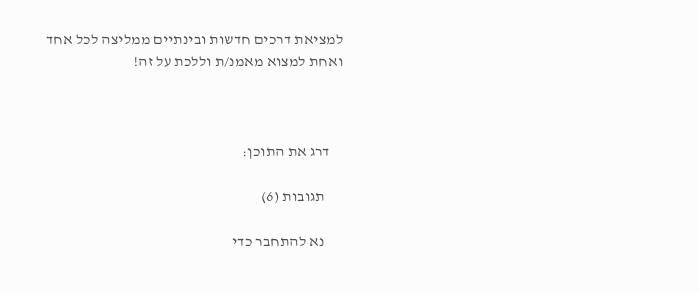למציאת דרכים חדשות ובינתיים ממליצה לכל אחד ואחת למצוא מאמנ/ת וללכת על זה!



    דרג את התוכן:

      תגובות (6)

      נא להתחבר כדי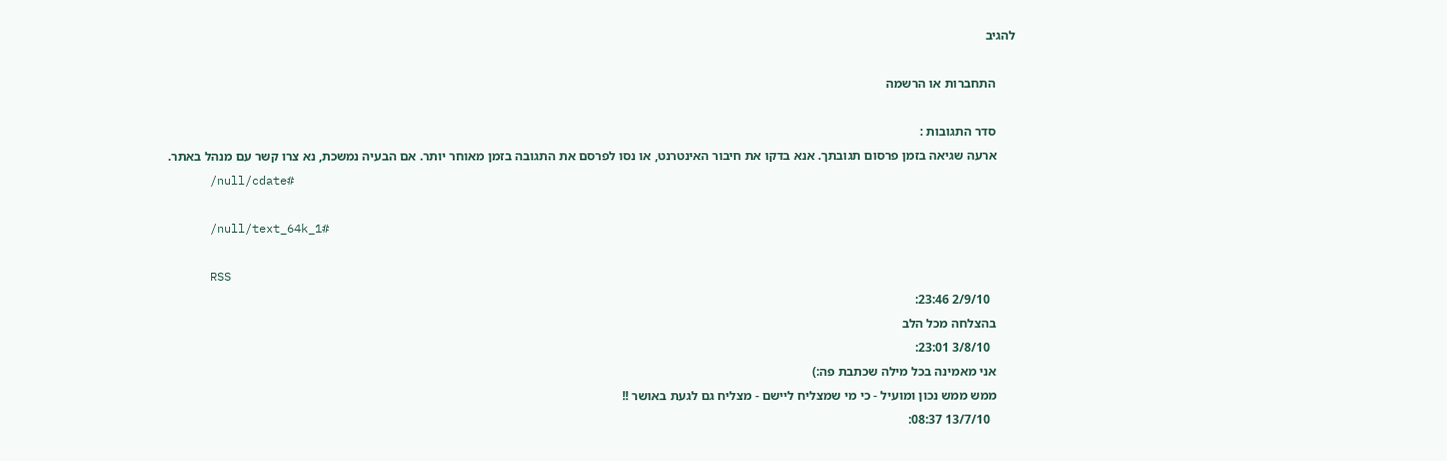להגיב

      התחברות או הרשמה

      סדר התגובות :
      ארעה שגיאה בזמן פרסום תגובתך. אנא בדקו את חיבור האינטרנט, או נסו לפרסם את התגובה בזמן מאוחר יותר. אם הבעיה נמשכת, נא צרו קשר עם מנהל באתר.
      /null/cdate#

      /null/text_64k_1#

      RSS
        2/9/10 23:46:
      בהצלחה מכל הלב
        3/8/10 23:01:
      אני מאמינה בכל מילה שכתבת פה:)
      ממש ממש נכון ומועיל - כי מי שמצליח ליישם - מצליח גם לגעת באושר !!
        13/7/10 08:37: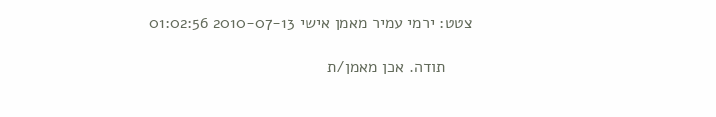צטט: ירמי עמיר מאמן אישי 2010-07-13 01:02:56

      תודה. אכן מאמן/ת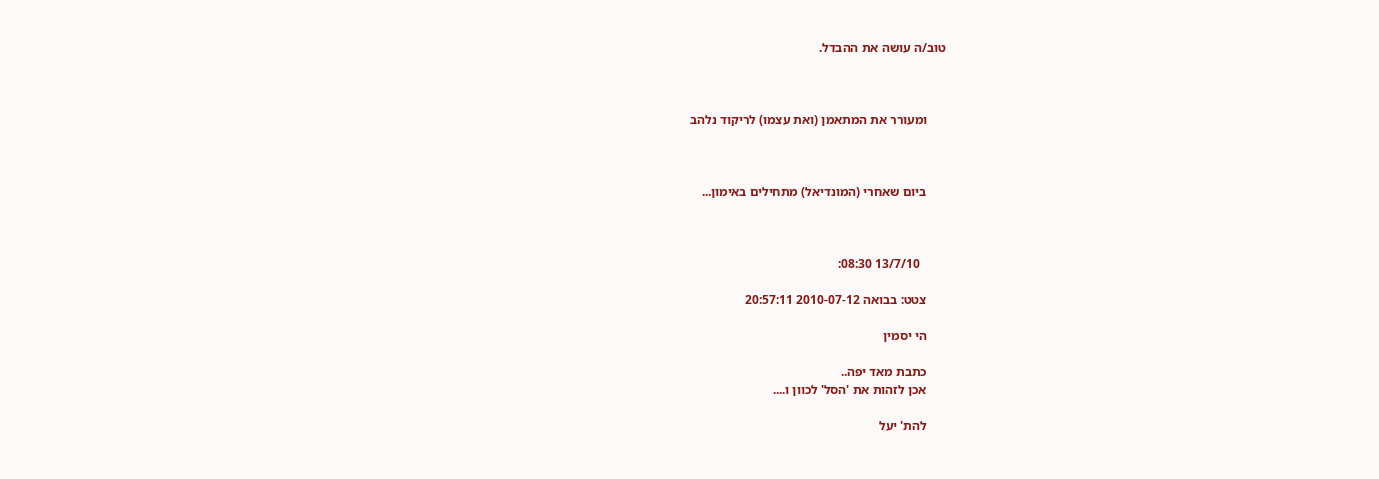טוב/ה עושה את ההבדל.



      ומעורר את המתאמן (ואת עצמו) לריקוד נלהב



      ביום שאחרי (המונדיאל) מתחילים באימון...



        13/7/10 08:30:

      צטט: בבואה 2010-07-12 20:57:11

      הי יסמין

      כתבת מאד יפה..
      אכן לזהות את 'הסל' לכוון ו....

      להת' יעל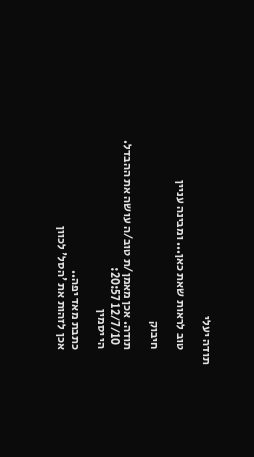תודה יעלי

      טוב לראות שאת כאן... ומבינה עניין

      חיבוק

      תודה. אכן מאמן/ת טוב/ה עושה את ההבדל.
        12/7/10 20:57:
      הי יסמין

      כתבת מאד יפה..
      אכן לזהות את 'הסל' לכוון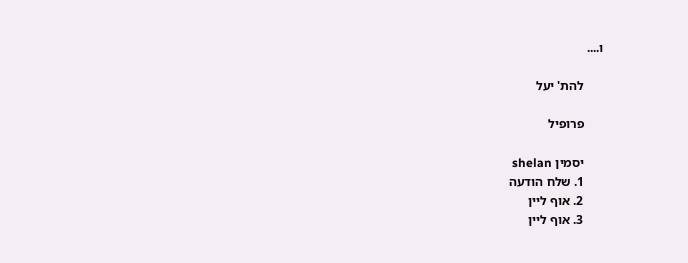ו....

      להת' יעל

      פרופיל

      יסמין shelan
      1. שלח הודעה
      2. אוף ליין
      3. אוף ליין